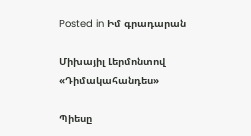Posted in Իմ գրադարան

Միխայիլ Լերմոնտով «Դիմակահանդես»

Պիեսը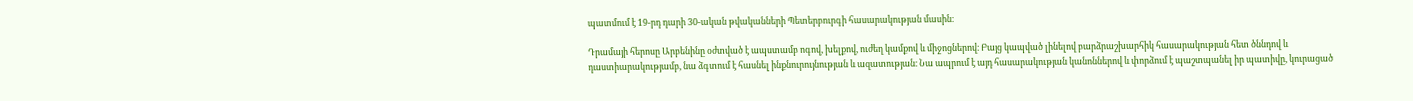պատմում է 19-րդ դարի 30-ական թվականների Պետերբուրգի հասարակության մասին։

Դրամայի հերոսը Արբենինը օժտված է ապստամբ ոգով, խելքով, ուժեղ կամքով և միջոցներով։ Բայց կապված լինելով բարձրաշխարհիկ հասարակության հետ ծննդով և դաստիարակությամբ, նա ձգտում է հասնել ինքնուրույնության և ազատության։ Նա ապրում է այդ հասարակության կանոններով և փորձում է պաշտպանել իր պատիվը, կուրացած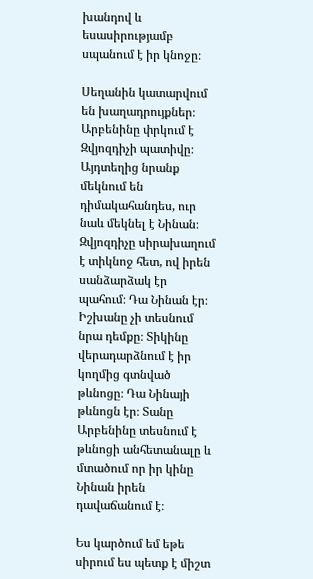խանդով և եսասիրությամբ սպանում է իր կնոջը։

Սեղանին կատարվում են խաղադրույքներ։ Արբենինը փրկում է Զվյոզդիչի պատիվը։ Այդտեղից նրանք մեկնում են դիմակահանդես, ուր նաև մեկնել է Նինան։ Զվյոզդիչը սիրախաղում է տիկնոջ հետ, ով իրեն սանձարձակ էր պահում։ Դա Նինան էր։ Իշխանը չի տեսնում նրա դեմքը։ Տիկինը վերադարձնում է իր կողմից գտնված թևնոցը։ Դա Նինայի թևնոցն էր։ Տանը Արբենինը տեսնում է թևնոցի անհետանալը և մտածում որ իր կինը Նինան իրեն դավաճանում է։

Ես կարծում եմ եթե սիրում ես պետք է միշտ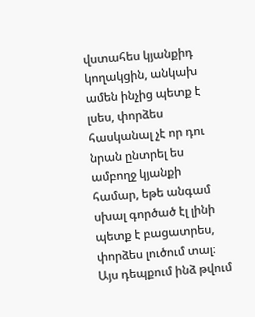վստահես կյանքիդ կողակցին, անկախ ամեն ինչից պետք է լսես, փորձես հասկանալ չէ որ դու նրան ընտրել ես ամբողջ կյանքի համար, եթե անգամ սխալ գործած էլ լինի պետք է բացատրես, փորձես լուծում տալ։ Այս դեպքում ինձ թվում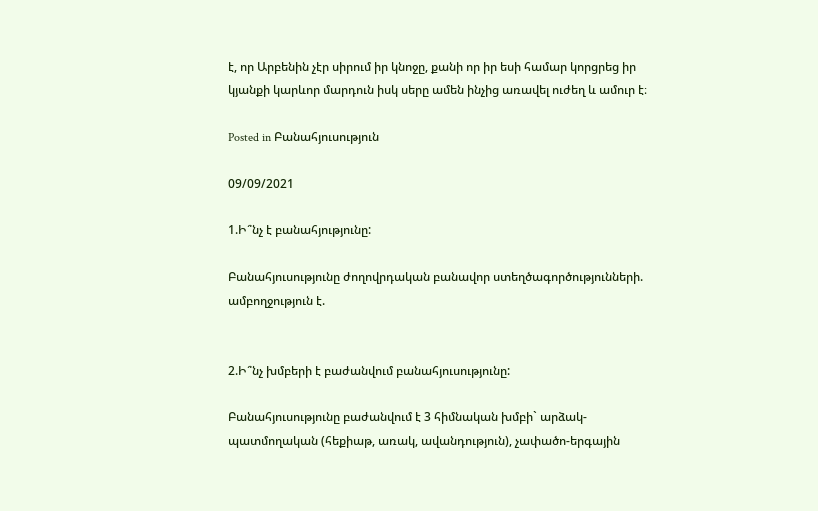է, որ Արբենին չէր սիրում իր կնոջը, քանի որ իր եսի համար կորցրեց իր կյանքի կարևոր մարդուն իսկ սերը ամեն ինչից առավել ուժեղ և ամուր է։

Posted in Բանահյուսություն

09/09/2021

1.Ի՞նչ է բանահյությունը:

Բանահյուսությունը ժողովրդական բանավոր ստեղծագործությունների. ամբողջություն է.


2.Ի՞նչ խմբերի է բաժանվում բանահյուսությունը:

Բանահյուսությունը բաժանվում է 3 հիմնական խմբի` արձակ-պատմողական (հեքիաթ, առակ, ավանդություն), չափածո-երգային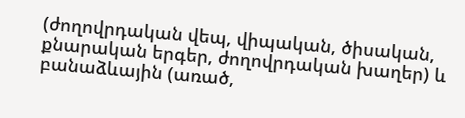(ժողովրդական վեպ, վիպական, ծիսական, քնարական երգեր, ժողովրդական խաղեր) և բանաձևային (առած,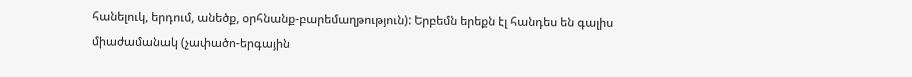հանելուկ, երդում, անեծք, օրհնանք-բարեմաղթություն): Երբեմն երեքն էլ հանդես են գալիս միաժամանակ (չափածո-երգային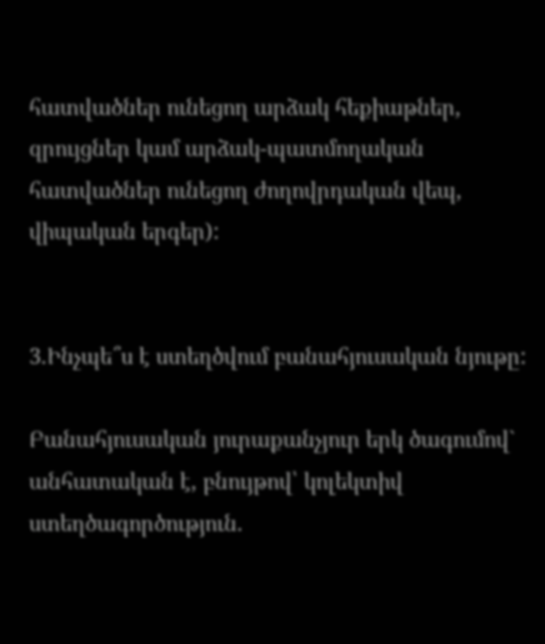հատվածներ ունեցող արձակ հեքիաթներ, զրույցներ կամ արձակ-պատմողական հատվածներ ունեցող ժողովրդական վեպ, վիպական երգեր):


3.Ինչպե՞ս է ստեղծվում բանահյուսական նյութը:

Բանահյուսական յուրաքանչյուր երկ ծագումով` անհատական է, բնույթով՝ կոլեկտիվ ստեղծագործություն.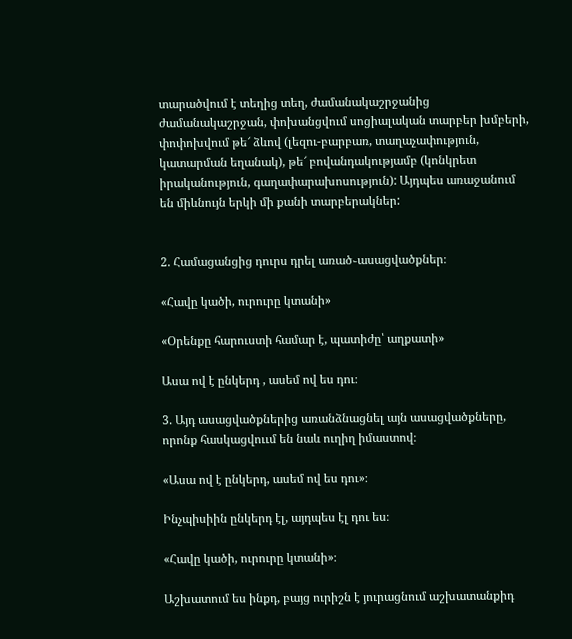տարածվում է տեղից տեղ, ժամանակաշրջանից ժամանակաշրջան, փոխանցվում սոցիալական տարբեր խմբերի, փոփոխվում թե՜ ձևով (լեզու-բարբառ, տաղաչափություն, կատարման եղանակ), թե՜ բովանդակությամբ (կոնկրետ իրականություն, գաղափարախոսություն): Այդպես առաջանում են միևնույն երկի մի քանի տարբերակներ:


2. Համացանցից դուրս դրել առած֊ասացվածքներ։

«Հավը կածի, ուրուրը կտանի»

«Օրենքը հարուստի համար է, պատիժը՝ աղքատի»

Ասա ով է ընկերդ , ասեմ ով ես դու։

3. Այդ ասացվածքներից առանձնացնել այն ասացվածքները, որոնք հասկացվոււմ են նաև ուղիղ իմաստով։

«Ասա ով է ընկերդ, ասեմ ով ես դու»։

Ինչպիսիին ընկերդ էլ, այդպես էլ դու ես։

«Հավը կածի, ուրուրը կտանի»։

Աշխատում ես ինքդ, բայց ուրիշն է յուրացնում աշխատանքիդ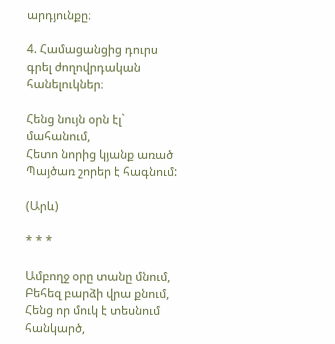արդյունքը։

4. Համացանցից դուրս գրել ժողովրդական հանելուկներ։

Հենց նույն օրն էլ` մահանում,
Հետո նորից կյանք առած
Պայծառ շորեր է հագնում:

(Արև)

* * *

Ամբողջ օրը տանը մնում,
Բեհեզ բարձի վրա քնում,
Հենց որ մուկ է տեսնում հանկարծ,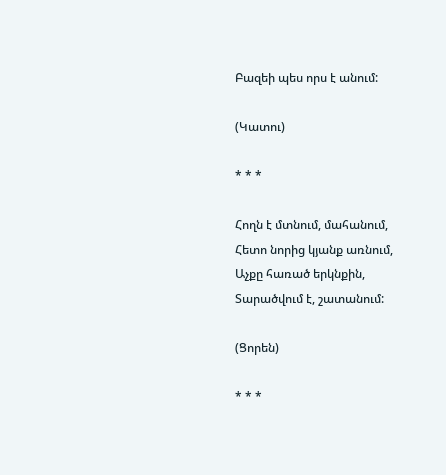Բազեի պես որս է անում:

(Կատու)

* * *

Հողն է մտնում, մահանում,
Հետո նորից կյանք առնում,
Աչքը հառած երկնքին,
Տարածվում է, շատանում:

(Ցորեն)

* * *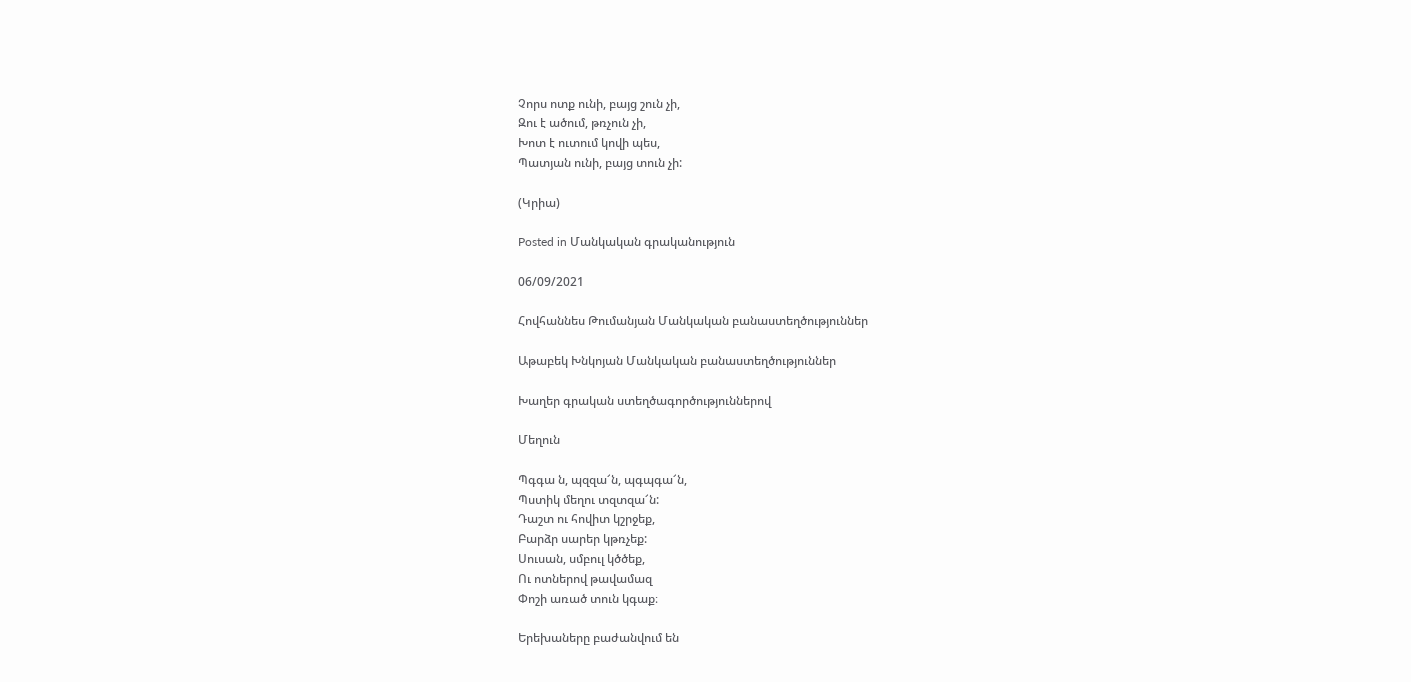Չորս ոտք ունի, բայց շուն չի,
Զու է ածում, թռչուն չի,
Խոտ է ուտում կովի պես,
Պատյան ունի, բայց տուն չի:

(Կրիա)

Posted in Մանկական գրականություն

06/09/2021

Հովհաննես Թումանյան Մանկական բանաստեղծություններ

Աթաբեկ Խնկոյան Մանկական բանաստեղծություններ

Խաղեր գրական ստեղծագործություններով

Մեղուն

Պգգա ն, պզզա՜ն, պգպգա՜ն,
Պստիկ մեղու տզտզա՜ն:
Դաշտ ու հովիտ կշրջեք,
Բարձր սարեր կթռչեք:
Սուսան, սմբուլ կծծեք,
Ու ոտներով թավամազ
Փոշի առած տուն կգաք։

Երեխաները բաժանվում են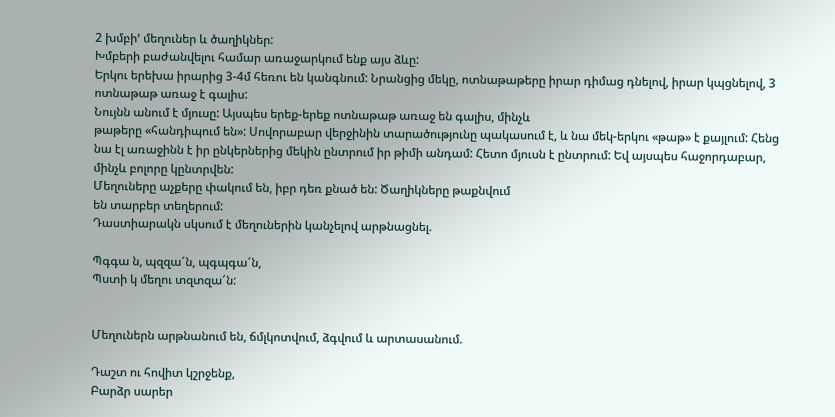2 խմբի’ մեղուներ և ծաղիկներ:
Խմբերի բաժանվելու համար առաջարկում ենք այս ձևը:
Երկու երեխա իրարից 3-4մ հեռու են կանգնում: Նրանցից մեկը, ոտնաթաթերը իրար դիմաց դնելով, իրար կպցնելով, 3 ոտնաթաթ առաջ է գալիս:
Նույնն անում է մյուսը: Այսպես երեք-երեք ոտնաթաթ առաջ են գալիս, մինչև
թաթերը «հանդիպում են»: Սովորաբար վերջինին տարածությունը պակասում է, և նա մեկ-երկու «թաթ» է քայլում: Հենց նա էլ առաջինն է իր ընկերներից մեկին ընտրում իր թիմի անդամ: Հետո մյուսն է ընտրում: Եվ այսպես հաջորդաբար, մինչև բոլորը կընտրվեն:
Մեղուները աչքերը փակում են, իբր դեռ քնած են: Ծաղիկները թաքնվում
են տարբեր տեղերում:
Դաստիարակն սկսում է մեղուներին կանչելով արթնացնել.

Պգգա ն, պզզա՜ն, պգպգա՜ն,
Պստի կ մեղու տզտզա՜ն:


Մեղուներն արթնանում են, ճմլկոտվում, ձգվում և արտասանում.

Դաշտ ու հովիտ կշրջենք,
Բարձր սարեր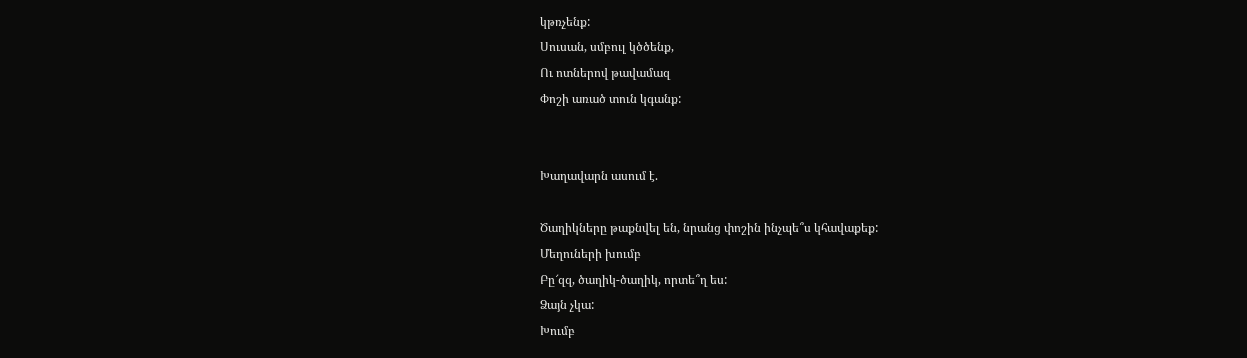կթռչենք:
Սուսան, սմբուլ կծծենք,
Ու ոտներով թավամազ
Փոշի առած տուն կգանք:


Խաղավարն ասում է.

Ծաղիկները թաքնվել են, նրանց փոշին ինչպե՞ս կհավաքեք:
Մեղուների խումբ
Բը՜զզ, ծաղիկ-ծաղիկ, որտե՞ղ ես:
Ձայն չկա:
Խումբ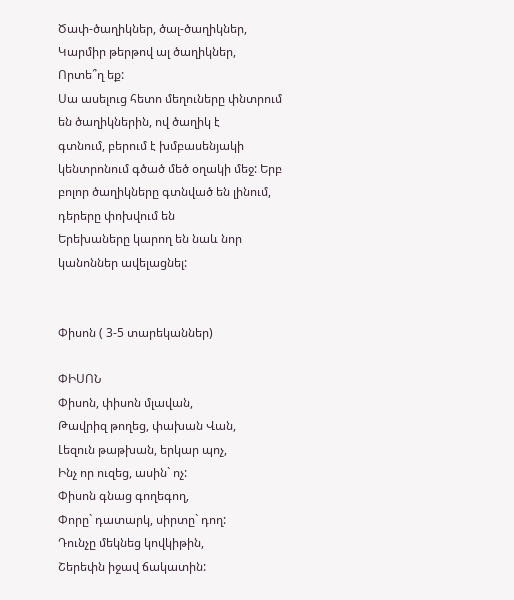Ծափ-ծաղիկներ, ծալ-ծաղիկներ,
Կարմիր թերթով ալ ծաղիկներ,
Որտե՞ղ եք:
Սա ասելուց հետո մեղուները փնտրում են ծաղիկներին, ով ծաղիկ է
գտնում, բերում է խմբասենյակի կենտրոնում գծած մեծ օղակի մեջ: Երբ բոլոր ծաղիկները գտնված են լինում, դերերը փոխվում են
Երեխաները կարող են նաև նոր կանոններ ավելացնել:


Փիսոն ( 3-5 տարեկաններ)

ՓԻՍՈՆ
Փիսոն, փիսոն մլավան,
Թավրիզ թողեց, փախան Վան,
Լեզուն թաթխան, երկար պոչ,
Ինչ որ ուզեց, ասին` ոչ:
Փիսոն գնաց գողեգող,
Փորը` դատարկ, սիրտը` դող:
Դունչը մեկնեց կովկիթին,
Շերեփն իջավ ճակատին: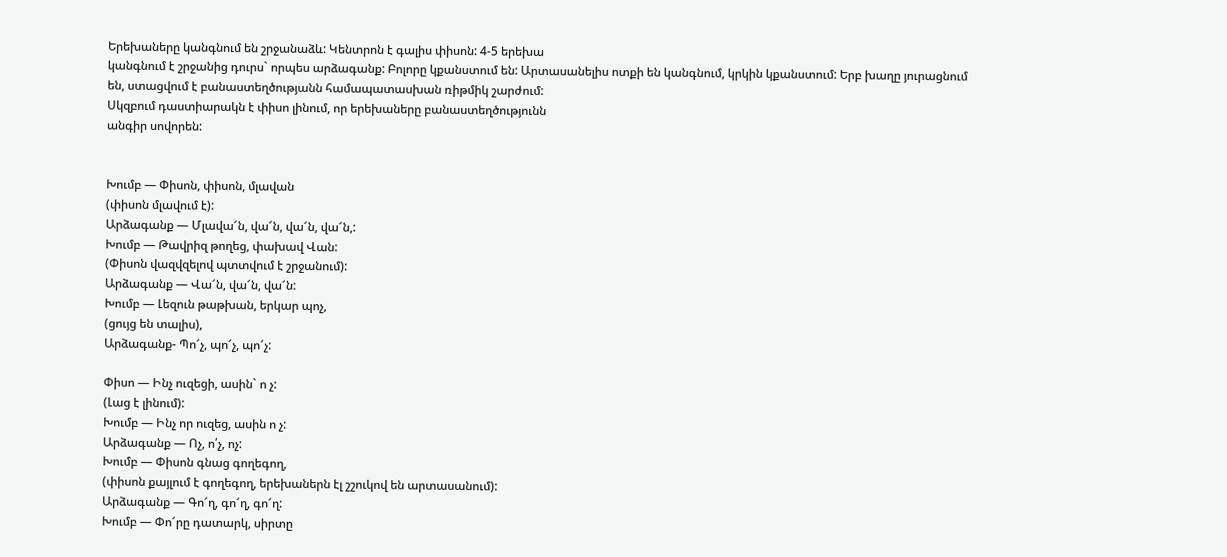Երեխաները կանգնում են շրջանաձև: Կենտրոն է գալիս փիսոն: 4-5 երեխա
կանգնում է շրջանից դուրս` որպես արձագանք: Բոլորը կքանստում են: Արտասանելիս ոտքի են կանգնում, կրկին կքանստում: Երբ խաղը յուրացնում
են, ստացվում է բանաստեղծությանն համապատասխան ռիթմիկ շարժում:
Սկզբում դաստիարակն է փիսո լինում, որ երեխաները բանաստեղծությունն
անգիր սովորեն:


Խումբ — Փիսոն, փիսոն, մլավան
(փիսոն մլավում է):
Արձագանք — Մլավա՜ն, վա՜ն, վա՜ն, վա՜ն,:
Խումբ — Թավրիզ թողեց, փախավ Վան:
(Փիսոն վազվզելով պտտվում է շրջանում):
Արձագանք — Վա՜ն, վա՜ն, վա՜ն:
Խումբ — Լեզուն թաթխան, երկար պոչ,
(ցույց են տալիս),
Արձագանք- Պո՜չ, պո՜չ, պո՜չ:

Փիսո — Ինչ ուզեցի, ասին` ո չ:
(Լաց է լինում):
Խումբ — Ինչ որ ուզեց, ասին ո չ:
Արձագանք — Ոչ, ո՛չ, ոչ:
Խումբ — Փիսոն գնաց գողեգող,
(փիսոն քայլում է գողեգող, երեխաներն էլ շշուկով են արտասանում):
Արձագանք — Գո՜ղ, գո՜ղ, գո՜ղ:
Խումբ — Փո՜րը դատարկ, սիրտը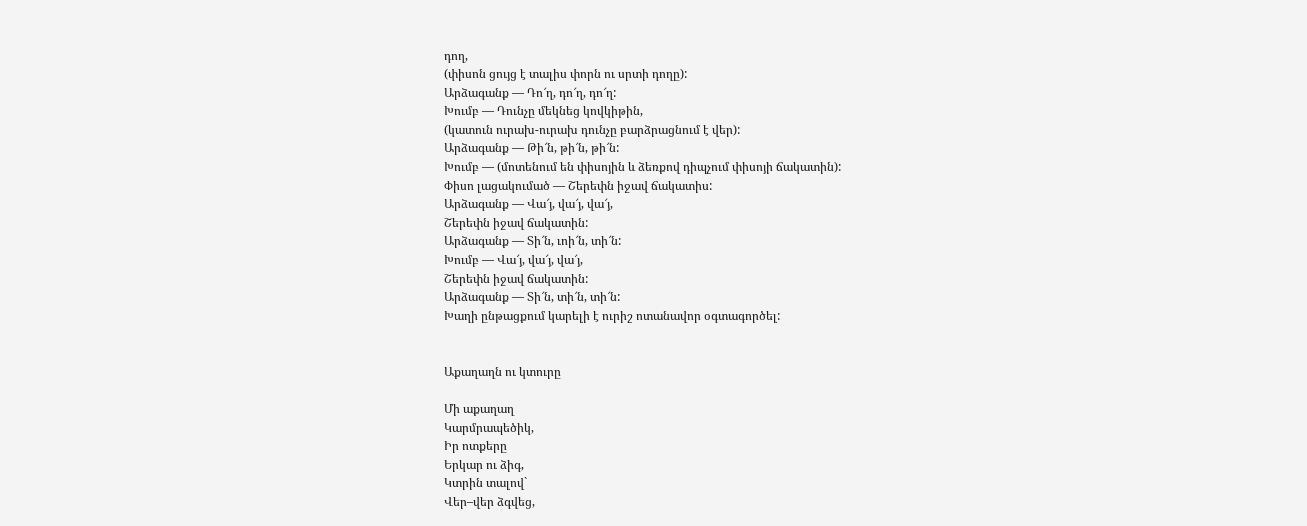դող,
(փիսոն ցույց է տալիս փորն ու սրտի դողը):
Արձագանք — Դո՜ղ, դո՜ղ, դո՜ղ:
Խումբ — Դունչը մեկնեց կովկիթին,
(կատուն ուրախ-ուրախ դունչը բարձրացնում է վեր):
Արձագանք — Թի՜ն, թի՜ն, թի՜ն:
Խումբ — (մոտենում են փիսոյին և ձեռքով դիպչում փիսոյի ճակատին):
Փիսո լացակումած — Շերեփն իջավ ճակատիս:
Արձագանք — Վա՜յ, վա՜յ, վա՜յ,
Շերեփն իջավ ճակատին:
Արձագանք — Տի՜ն, ւոի՜ն, տի՜ն:
Խումբ — Վա՜յ, վա՜յ, վա՜յ,
Շերեփն իջավ ճակատին:
Արձագանք — Տի՜ն, տի՜ն, տի՜ն:
Խաղի ընթացքում կարելի է ուրիշ ոտանավոր օգտագործել:


Աքաղաղն ու կտուրը

Մի աքաղաղ
Կարմրապեծիկ,
Իր ոտքերը
Երկար ու ձիգ,
Կտրին տալով`
Վեր–վեր ձգվեց,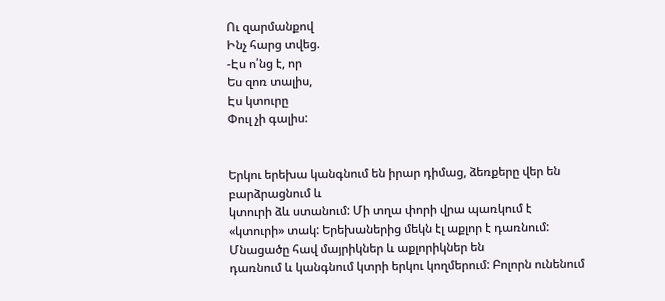Ու զարմանքով
Ինչ հարց տվեց.
-Էս ո՛նց է, որ
Ես զոռ տալիս,
Էս կտուրը
Փուլ չի գալիս:


Երկու երեխա կանգնում են իրար դիմաց, ձեռքերը վեր են բարձրացնում և
կտուրի ձև ստանում: Մի տղա փորի վրա պառկում է «կտուրի» տակ: Երեխաներից մեկն էլ աքլոր է դառնում: Մնացածը հավ մայրիկներ և աքլորիկներ են
դառնում և կանգնում կտրի երկու կողմերում: Բոլորն ունենում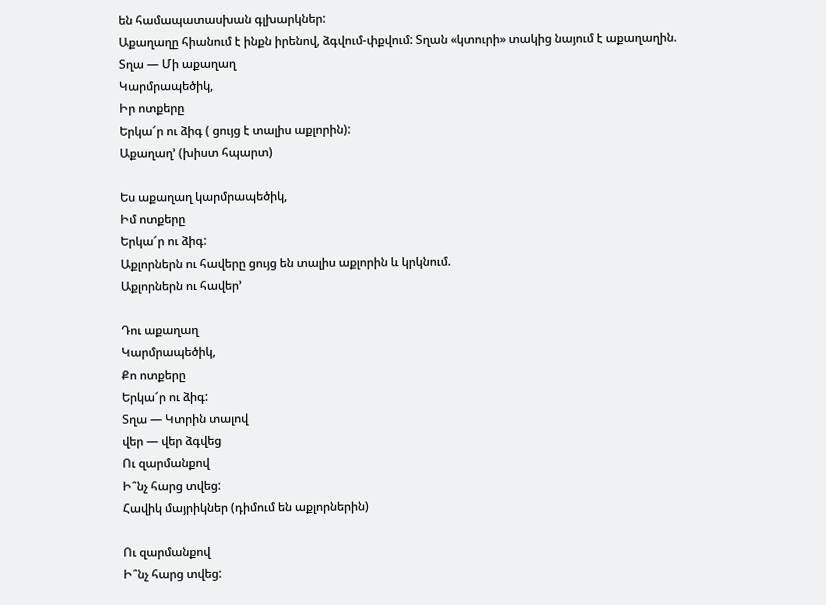են համապատասխան գլխարկներ:
Աքաղաղը հիանում է ինքն իրենով, ձգվում-փքվում: Տղան «կտուրի» տակից նայում է աքաղաղին.
Տղա — Մի աքաղաղ
Կարմրապեծիկ,
Իր ոտքերը
Երկա՜ր ու ձիգ ( ցույց է տալիս աքլորին):
Աքաղաղ’ (խիստ հպարտ)

Ես աքաղաղ կարմրապեծիկ,
Իմ ոտքերը
Երկա՜ր ու ձիգ:
Աքլորներն ու հավերը ցույց են տալիս աքլորին և կրկնում.
Աքլորներն ու հավեր’

Դու աքաղաղ
Կարմրապեծիկ,
Քո ոտքերը
Երկա՜ր ու ձիգ:
Տղա — Կտրին տալով
վեր — վեր ձգվեց
Ու զարմանքով
Ի՞նչ հարց տվեց:
Հավիկ մայրիկներ (դիմում են աքլորներին)

Ու զարմանքով
Ի՞նչ հարց տվեց: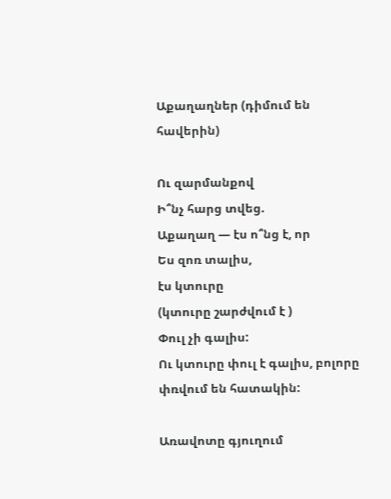Աքաղաղներ (դիմում են հավերին)

Ու զարմանքով
Ի՞նչ հարց տվեց.
Աքաղաղ — էս ո՞նց է, որ
Ես զոռ տալիս,
էս կտուրը
(կտուրը շարժվում է )
Փուլ չի գալիս:
Ու կտուրը փուլ է գալիս, բոլորը փռվում են հատակին:

Առավոտը գյուղում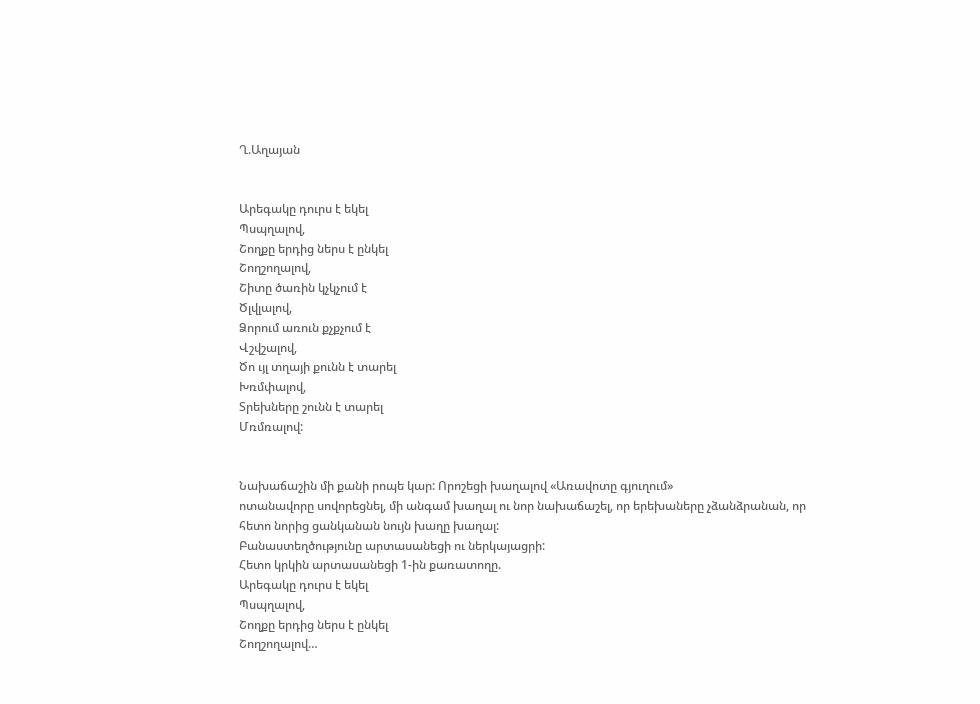Ղ.Աղայան


Արեգակը դուրս է եկել
Պսպղալով,
Շողքը երդից ներս է ընկել
Շողշողալով,
Շիտը ծառին կչկչում է
Ծլվլալով,
Ձորում առուն քչքչում է
Վշվշալով,
Ծո ւյլ տղայի քունն է տարել
Խռմփալով,
Տրեխները շունն է տարել
Մռմռալով:


Նախաճաշին մի քանի րոպե կար: Որոշեցի խաղալով «Առավոտը գյուղում»
ոտանավորը սովորեցնել, մի անգամ խաղալ ու նոր նախաճաշել, որ երեխաները չձանձրանան, որ հետո նորից ցանկանան նույն խաղը խաղալ:
Բանաստեղծությունը արտասանեցի ու ներկայացրի:
Հետո կրկին արտասանեցի 1-ին քառատողը.
Արեգակը դուրս է եկել
Պսպղալով,
Շողքը երդից ներս է ընկել
Շողշողալով…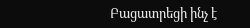Բացատրեցի ինչ է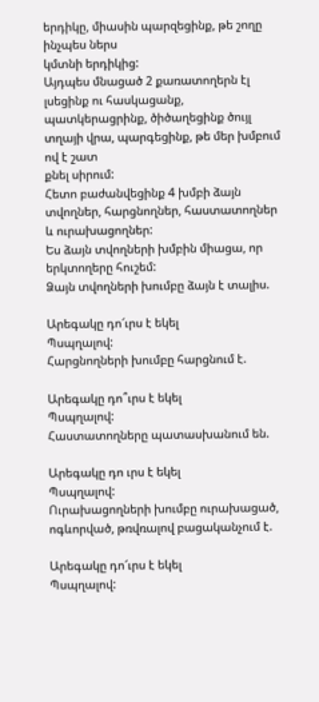երդիկը, միասին պարզեցինք, թե շողը ինչպես ներս
կմտնի երդիկից:
Այդպես մնացած 2 քառատողերն էլ լսեցինք ու հասկացանք, պատկերացրինք, ծիծաղեցինք ծույլ տղայի վրա, պարգեցինք, թե մեր խմբում ով է շատ
քնել սիրում:
Հետո բաժանվեցինք 4 խմբի ձայն տվողներ, հարցնողներ, հաստատողներ
և ուրախացողներ:
Ես ձայն տվողների խմբին միացա, որ երկտողերը հուշեմ:
Ձայն տվողների խումբը ձայն է տալիս.

Արեգակը դո՜ւրս է եկել
Պսպղալով:
Հարցնողների խումբը հարցնում է.

Արեգակը դո՞ւրս է եկել
Պսպղալով:
Հաստատողները պատասխանում են.

Արեգակը դո ւրս է եկել
Պսպղալով:
Ուրախացողների խումբը ուրախացած, ոգևորված, թռվռալով բացականչում է.

Արեգակը դո՜ւրս է եկել
Պսպղալով: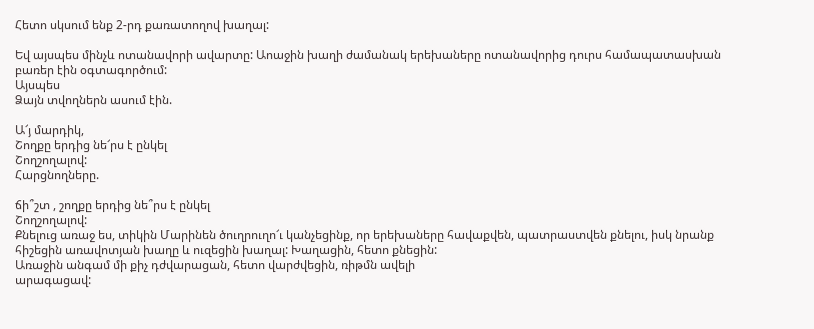Հետո սկսում ենք 2-րդ քառատողով խաղալ:

Եվ այսպես մինչև ոտանավորի ավարտը: Աոաջին խաղի ժամանակ երեխաները ոտանավորից դուրս համապատասխան բառեր էին օգտագործում:
Այսպես
Ձայն տվողներն ասում էին.

Ա՜յ մարդիկ,
Շողքը երդից նե՜րս է ընկել
Շողշողալով:
Հարցնողները.

ճի՞շտ , շողքը երդից նե՞րս է ընկել
Շողշողալով:
Քնելուց առաջ ես, տիկին Մարինեն ծուղրուղո՜ւ կանչեցինք, որ երեխաները հավաքվեն, պատրաստվեն քնելու, իսկ նրանք հիշեցին առավոտյան խաղը և ուզեցին խաղալ: Խաղացին, հետո քնեցին:
Առաջին անգամ մի քիչ դժվարացան, հետո վարժվեցին, ռիթմն ավելի
արագացավ: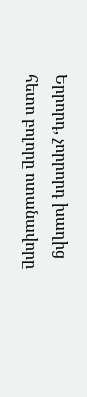Երրորդ, չորրորդ խաղից հետո բոլորը ոտանավորը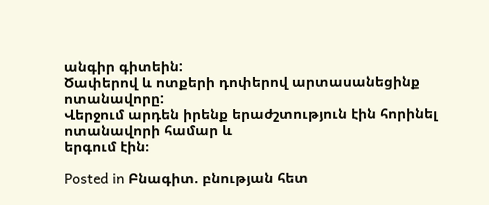անգիր գիտեին:
Ծափերով և ոտքերի դոփերով արտասանեցինք ոտանավորը:
Վերջում արդեն իրենք երաժշտություն էին հորինել ոտանավորի համար և
երգում էին։

Posted in Բնագիտ. բնության հետ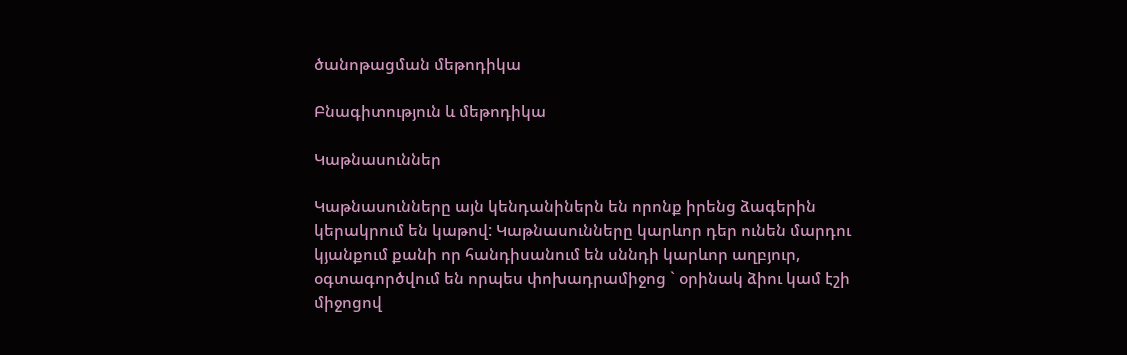ծանոթացման մեթոդիկա

Բնագիտություն և մեթոդիկա

Կաթնասուններ

Կաթնասունները այն կենդանիներն են որոնք իրենց ձագերին կերակրում են կաթով: Կաթնասունները կարևոր դեր ունեն մարդու կյանքում քանի որ հանդիսանում են սննդի կարևոր աղբյուր,  օգտագործվում են որպես փոխադրամիջոց ` օրինակ ձիու կամ էշի միջոցով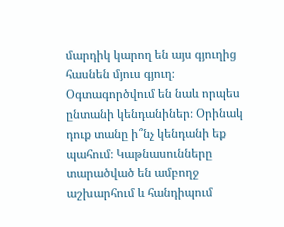մարդիկ կարող են այս գյուղից հասնեն մյուս գյուղ։ Օգտագործվում են նաև որպես ընտանի կենդանիներ։ Օրինակ դուք տանը ի՞նչ կենդանի եք պահում։ Կաթնասունները տարածված են ամբողջ աշխարհում և հանդիպում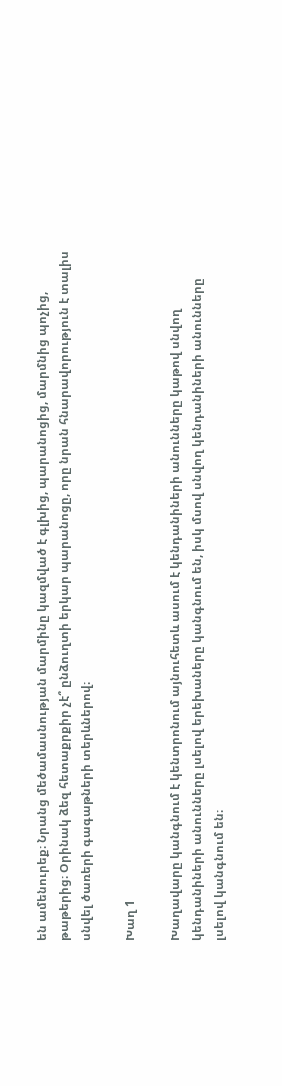են ամենուրեք։ Նրանց մեծամասնության մարմինը կազմված է գլխից, պարանոցից, մարմնից պոչից, թաթերից։ Օրինակ ձեզ հետաքրքիր չէ՞ ընձուղտի երկար պարանոցը, որը նրան հնարավորություն է տալիս սնվել ծառերի գագաթների տերևներով։

Խաղ 1

Խաղավարը կանգնում է կենտրոնում այնուհետև ասում է կենդանիների անունները կաթով սնվող կենդանիների անունները լսելով երեխաները կանգնում են, իսկ մսով սնվող կենդանիների անունները լսելով կանգնում են։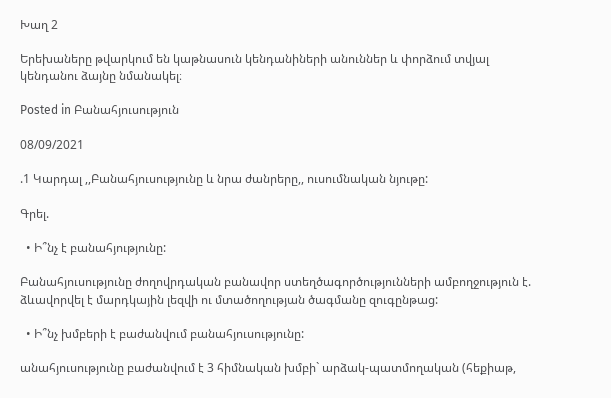Խաղ 2

Երեխաները թվարկում են կաթնասուն կենդանիների անուններ և փորձում տվյալ կենդանու ձայնը նմանակել։

Posted in Բանահյուսություն

08/09/2021

.1 Կարդալ ,,Բանահյուսությունը և նրա ժանրերը,, ուսումնական նյութը:

Գրել.

  • Ի՞նչ է բանահյությունը:

Բանահյուսությունը ժողովրդական բանավոր ստեղծագործությունների ամբողջություն է. ձևավորվել է մարդկային լեզվի ու մտածողության ծագմանը զուգընթաց:

  • Ի՞նչ խմբերի է բաժանվում բանահյուսությունը:

անահյուսությունը բաժանվում է 3 հիմնական խմբի` արձակ-պատմողական (հեքիաթ,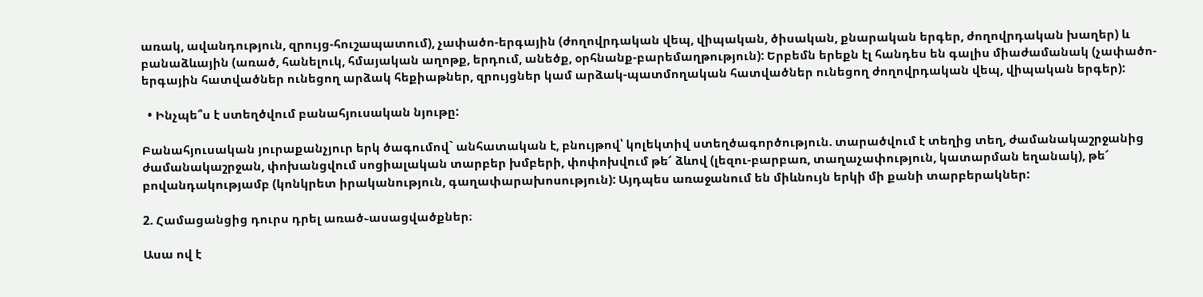առակ, ավանդություն, զրույց-հուշապատում), չափածո-երգային (ժողովրդական վեպ, վիպական, ծիսական, քնարական երգեր, ժողովրդական խաղեր) և բանաձևային (առած, հանելուկ, հմայական աղոթք, երդում, անեծք, օրհնանք-բարեմաղթություն): Երբեմն երեքն էլ հանդես են գալիս միաժամանակ (չափածո-երգային հատվածներ ունեցող արձակ հեքիաթներ, զրույցներ կամ արձակ-պատմողական հատվածներ ունեցող ժողովրդական վեպ, վիպական երգեր):

  • Ինչպե՞ս է ստեղծվում բանահյուսական նյութը:

Բանահյուսական յուրաքանչյուր երկ ծագումով` անհատական է, բնույթով՝ կոլեկտիվ ստեղծագործություն. տարածվում է տեղից տեղ, ժամանակաշրջանից ժամանակաշրջան, փոխանցվում սոցիալական տարբեր խմբերի, փոփոխվում թե՜ ձևով (լեզու-բարբառ, տաղաչափություն, կատարման եղանակ), թե՜ բովանդակությամբ (կոնկրետ իրականություն, գաղափարախոսություն): Այդպես առաջանում են միևնույն երկի մի քանի տարբերակներ:

2. Համացանցից դուրս դրել առած֊ասացվածքներ։

Ասա ով է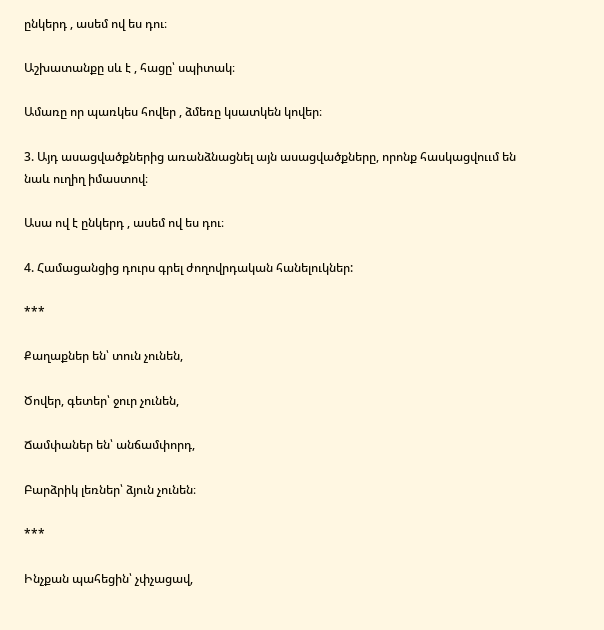ընկերդ , ասեմ ով ես դու։

Աշխատանքը սև է , հացը՝ սպիտակ։

Ամառը որ պառկես հովեր , ձմեռը կսատկեն կովեր։

3. Այդ ասացվածքներից առանձնացնել այն ասացվածքները, որոնք հասկացվոււմ են նաև ուղիղ իմաստով։

Ասա ով է ընկերդ , ասեմ ով ես դու։

4. Համացանցից դուրս գրել ժողովրդական հանելուկներ:

***

Քաղաքներ են՝ տուն չունեն,

Ծովեր, գետեր՝ ջուր չունեն,

Ճամփաներ են՝ անճամփորդ,

Բարձրիկ լեռներ՝ ձյուն չունեն։

***

Ինչքան պահեցին՝ չփչացավ,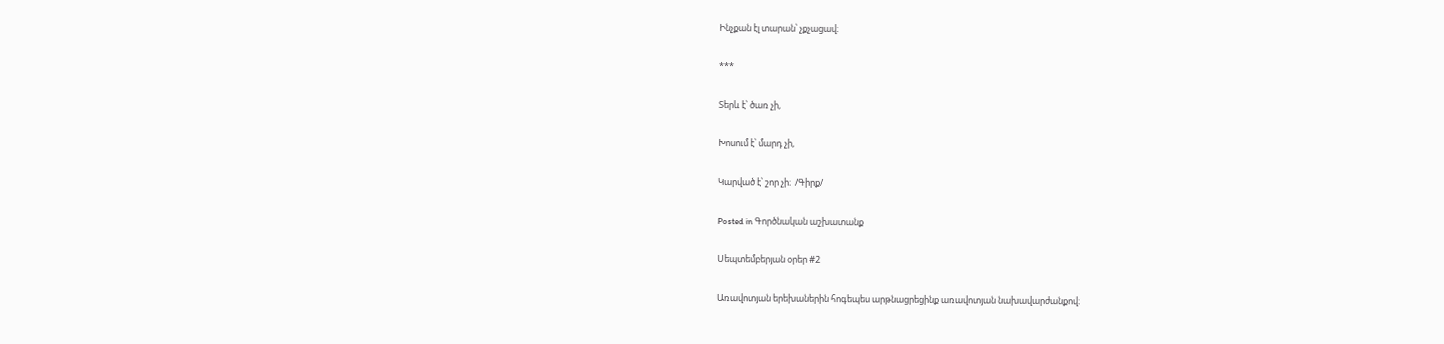Ինչքան էլ տարան՝ չքչացավ։

***

Տերև է՝ ծառ չի,

Խոսում է՝ մարդ չի,

Կարված է՝ շոր չի։  /Գիրք/

Posted in Գործնական աշխատանք

Սեպտեմբերյան օրեր #2

Առավոտյան երեխաներին հոգեպես արթնացրեցինք առավոտյան նախավարժանքով։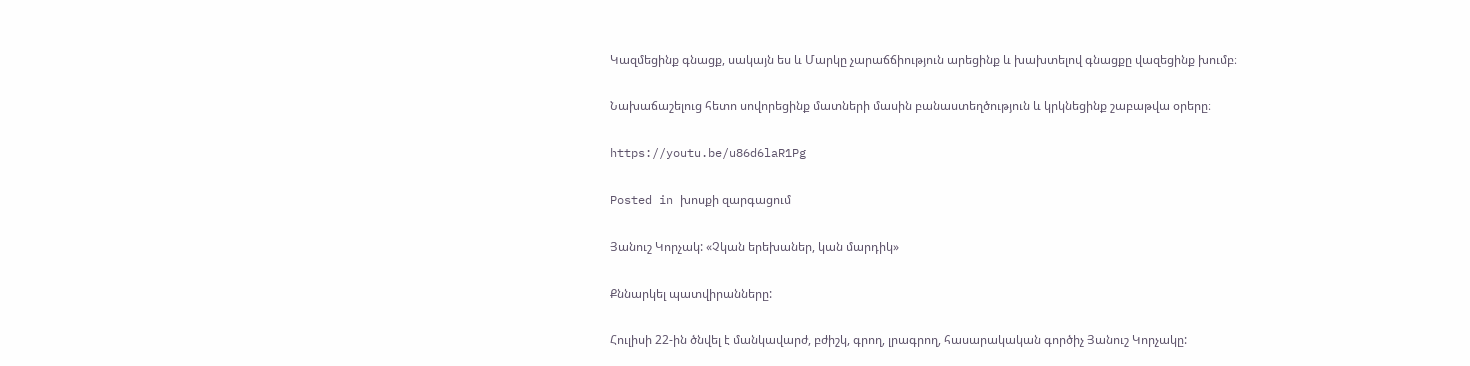Կազմեցինք գնացք, սակայն ես և Մարկը չարաճճիություն արեցինք և խախտելով գնացքը վազեցինք խումբ։

Նախաճաշելուց հետո սովորեցինք մատների մասին բանաստեղծություն և կրկնեցինք շաբաթվա օրերը։

https://youtu.be/u86d6laR1Pg

Posted in խոսքի զարգացում

Յանուշ Կորչակ: «Չկան երեխաներ, կան մարդիկ»

Քննարկել պատվիրանները:

Հուլիսի 22-ին ծնվել է մանկավարժ, բժիշկ, գրող, լրագրող, հասարակական գործիչ Յանուշ Կորչակը: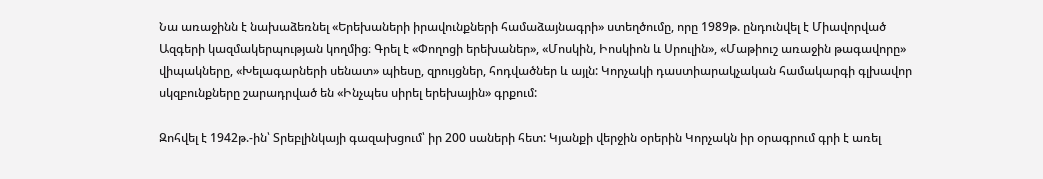Նա առաջինն է նախաձեռնել «Երեխաների իրավունքների համաձայնագրի» ստեղծումը, որը 1989թ. ընդունվել է Միավորված Ազգերի կազմակերպության կողմից։ Գրել է «Փողոցի երեխաներ», «Մոսկին, Իոսկիոն և Սրուլին», «Մաթիուշ առաջին թագավորը» վիպակները, «Խելագարների սենատ» պիեսը, զրույցներ, հոդվածներ և այլն: Կորչակի դաստիարակչական համակարգի գլխավոր սկզբունքները շարադրված են «Ինչպես սիրել երեխային» գրքում:

Զոհվել է 1942թ.-ին՝ Տրեբլինկայի գազախցում՝ իր 200 սաների հետ: Կյանքի վերջին օրերին Կորչակն իր օրագրում գրի է առել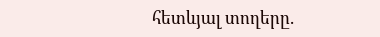հետևյալ տողերը.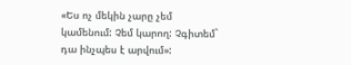«Ես ոչ մեկին չարը չեմ կամենում: Չեմ կարող: Չգիտեմ` դա ինչպես է արվում»: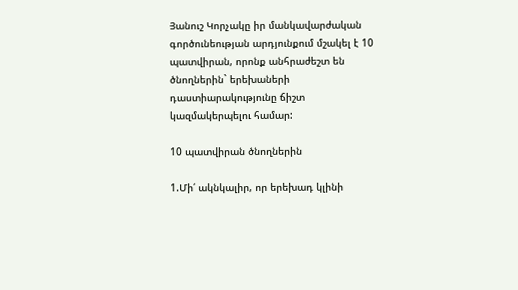Յանուշ Կորչակը իր մանկավարժական գործունեության արդյունքում մշակել է 10 պատվիրան, որոնք անհրաժեշտ են ծնողներին` երեխաների դաստիարակությունը ճիշտ կազմակերպելու համար:

10 պատվիրան ծնողներին

1.Մի՛ ակնկալիր, որ երեխադ կլինի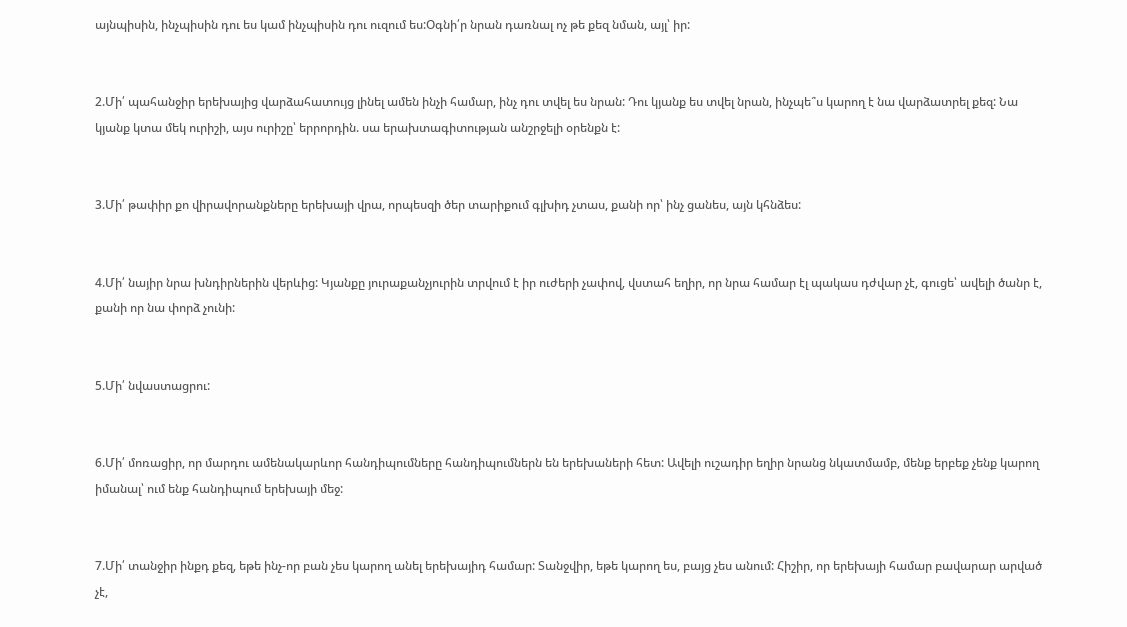այնպիսին, ինչպիսին դու ես կամ ինչպիսին դու ուզում ես:Օգնի՛ր նրան դառնալ ոչ թե քեզ նման, այլ՝ իր:


2.Մի՛ պահանջիր երեխայից վարձահատույց լինել ամեն ինչի համար, ինչ դու տվել ես նրան: Դու կյանք ես տվել նրան, ինչպե՞ս կարող է նա վարձատրել քեզ: Նա կյանք կտա մեկ ուրիշի, այս ուրիշը՝ երրորդին. սա երախտագիտության անշրջելի օրենքն է:


3.Մի՛ թափիր քո վիրավորանքները երեխայի վրա, որպեսզի ծեր տարիքում գլխիդ չտաս, քանի որ՝ ինչ ցանես, այն կհնձես:


4.Մի՛ նայիր նրա խնդիրներին վերևից: Կյանքը յուրաքանչյուրին տրվում է իր ուժերի չափով, վստահ եղիր, որ նրա համար էլ պակաս դժվար չէ, գուցե՝ ավելի ծանր է, քանի որ նա փորձ չունի:


5.Մի՛ նվաստացրու:


6.Մի՛ մոռացիր, որ մարդու ամենակարևոր հանդիպումները հանդիպումներն են երեխաների հետ: Ավելի ուշադիր եղիր նրանց նկատմամբ, մենք երբեք չենք կարող իմանալ՝ ում ենք հանդիպում երեխայի մեջ:


7.Մի՛ տանջիր ինքդ քեզ, եթե ինչ-որ բան չես կարող անել երեխայիդ համար: Տանջվիր, եթե կարող ես, բայց չես անում: Հիշիր, որ երեխայի համար բավարար արված չէ,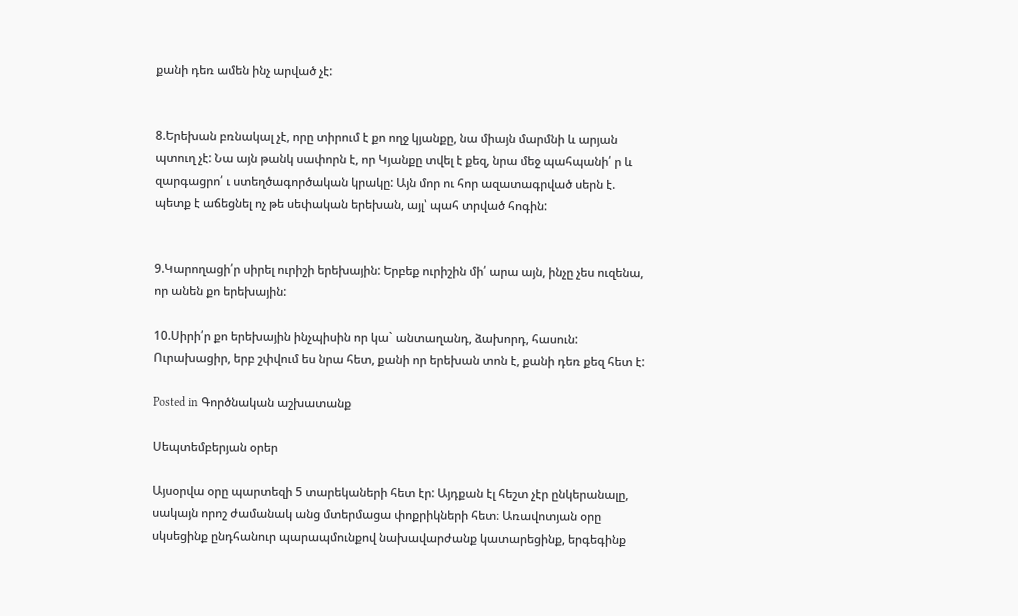քանի դեռ ամեն ինչ արված չէ:


8.Երեխան բռնակալ չէ, որը տիրում է քո ողջ կյանքը, նա միայն մարմնի և արյան պտուղ չէ: Նա այն թանկ սափորն է, որ Կյանքը տվել է քեզ, նրա մեջ պահպանի՛ ր և զարգացրո՛ ւ ստեղծագործական կրակը: Այն մոր ու հոր ազատագրված սերն է. պետք է աճեցնել ոչ թե սեփական երեխան, այլ՝ պահ տրված հոգին:


9.Կարողացի՛ր սիրել ուրիշի երեխային: Երբեք ուրիշին մի՛ արա այն, ինչը չես ուզենա, որ անեն քո երեխային:

10.Սիրի՛ր քո երեխային ինչպիսին որ կա` անտաղանդ, ձախորդ, հասուն: Ուրախացիր, երբ շփվում ես նրա հետ, քանի որ երեխան տոն է, քանի դեռ քեզ հետ է:

Posted in Գործնական աշխատանք

Սեպտեմբերյան օրեր

Այսօրվա օրը պարտեզի 5 տարեկաների հետ էր: Այդքան էլ հեշտ չէր ընկերանալը, սակայն որոշ ժամանակ անց մտերմացա փոքրիկների հետ։ Առավոտյան օրը սկսեցինք ընդհանուր պարապմունքով նախավարժանք կատարեցինք, երգեգինք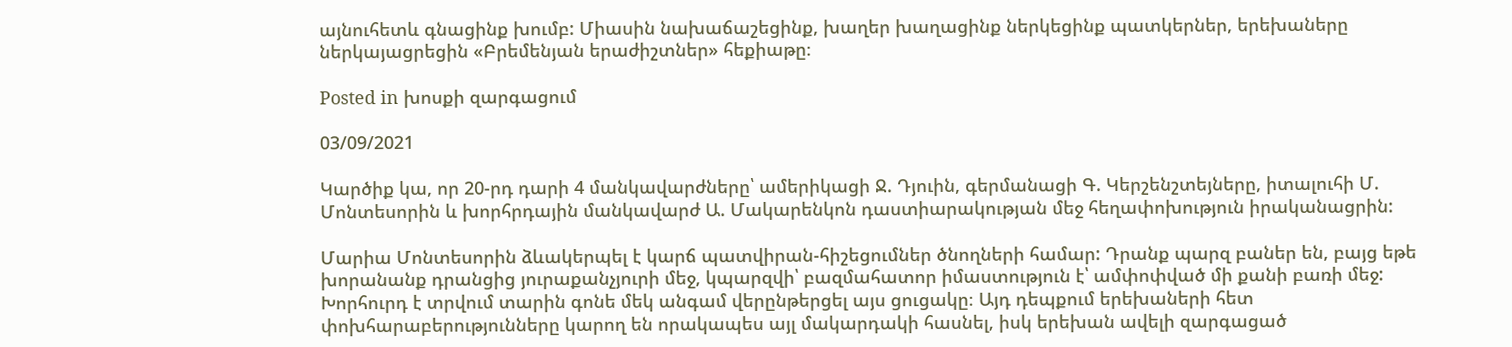այնուհետև գնացինք խումբ: Միասին նախաճաշեցինք, խաղեր խաղացինք ներկեցինք պատկերներ, երեխաները ներկայացրեցին «Բրեմենյան երաժիշտներ» հեքիաթը։

Posted in խոսքի զարգացում

03/09/2021

Կարծիք կա, որ 20-րդ դարի 4 մանկավարժները՝ ամերիկացի Ջ. Դյուին, գերմանացի Գ. Կերշենշտեյները, իտալուհի Մ. Մոնտեսորին և խորհրդային մանկավարժ Ա. Մակարենկոն դաստիարակության մեջ հեղափոխություն իրականացրին:

Մարիա Մոնտեսորին ձևակերպել է կարճ պատվիրան-հիշեցումներ ծնողների համար: Դրանք պարզ բաներ են, բայց եթե խորանանք դրանցից յուրաքանչյուրի մեջ, կպարզվի՝ բազմահատոր իմաստություն է՝ ամփոփված մի քանի բառի մեջ: Խորհուրդ է տրվում տարին գոնե մեկ անգամ վերընթերցել այս ցուցակը։ Այդ դեպքում երեխաների հետ փոխհարաբերությունները կարող են որակապես այլ մակարդակի հասնել, իսկ երեխան ավելի զարգացած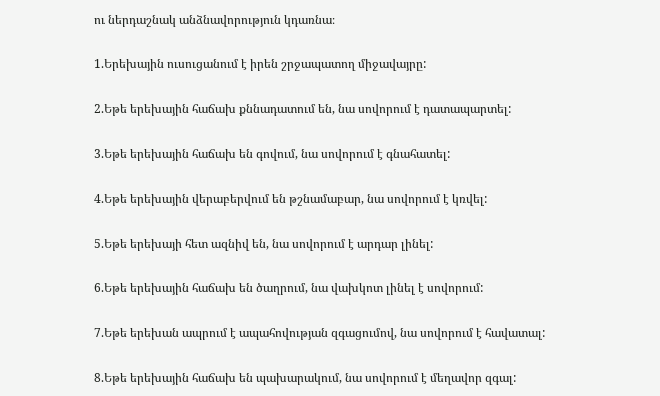ու ներդաշնակ անձնավորություն կդառնա։

1.Երեխային ուսուցանում է իրեն շրջապատող միջավայրը:

2.Եթե երեխային հաճախ քննադատում են, նա սովորում է դատապարտել:

3.Եթե երեխային հաճախ են գովում, նա սովորում է գնահատել:

4.Եթե երեխային վերաբերվում են թշնամաբար, նա սովորում է կռվել:

5.Եթե երեխայի հետ ազնիվ են, նա սովորում է արդար լինել:

6.Եթե երեխային հաճախ են ծաղրում, նա վախկոտ լինել է սովորում:

7.Եթե երեխան ապրում է ապահովության զգացումով, նա սովորում է հավատալ:

8.Եթե երեխային հաճախ են պախարակում, նա սովորում է մեղավոր զգալ: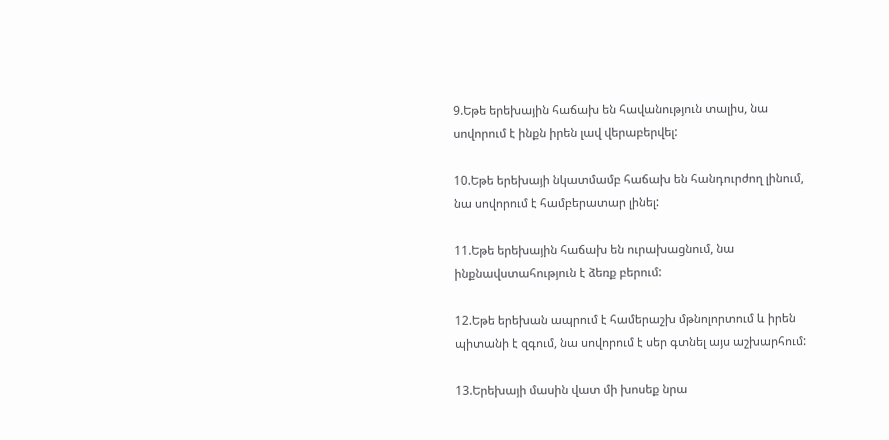9.Եթե երեխային հաճախ են հավանություն տալիս, նա սովորում է ինքն իրեն լավ վերաբերվել:

10.Եթե երեխայի նկատմամբ հաճախ են հանդուրժող լինում, նա սովորում է համբերատար լինել:

11.Եթե երեխային հաճախ են ուրախացնում, նա ինքնավստահություն է ձեռք բերում:

12.Եթե երեխան ապրում է համերաշխ մթնոլորտում և իրեն պիտանի է զգում, նա սովորում է սեր գտնել այս աշխարհում:

13.Երեխայի մասին վատ մի խոսեք նրա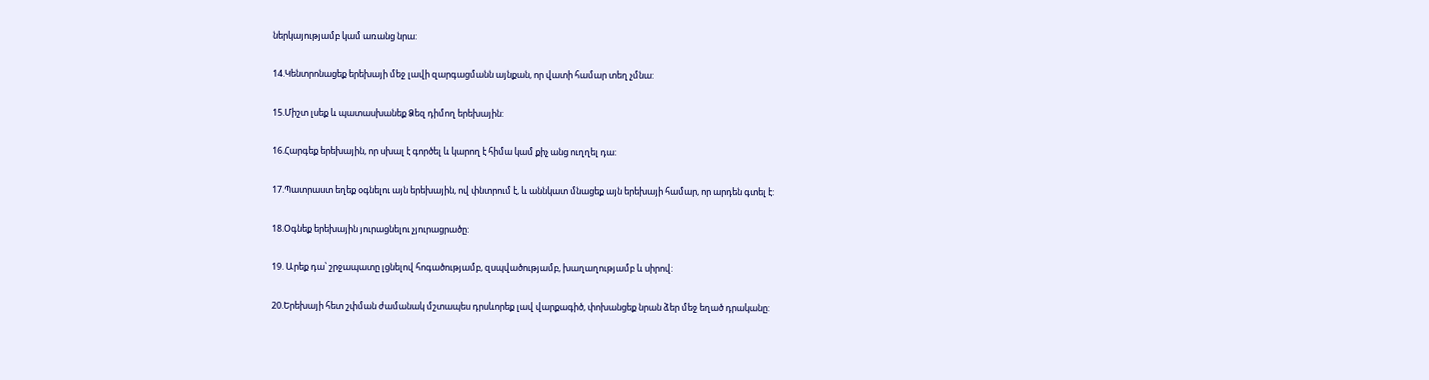ներկայությամբ կամ առանց նրա:

14.Կենտրոնացեք երեխայի մեջ լավի զարգացմանն այնքան, որ վատի համար տեղ չմնա:

15.Միշտ լսեք և պատասխանեք Ձեզ դիմող երեխային:

16.Հարգեք երեխային, որ սխալ է գործել և կարող է հիմա կամ քիչ անց ուղղել դա:

17.Պատրաստ եղեք օգնելու այն երեխային, ով փնտրում է, և աննկատ մնացեք այն երեխայի համար, որ արդեն գտել է:

18.Օգնեք երեխային յուրացնելու չյուրացրածը:

19. Արեք դա՝ շրջապատը լցնելով հոգածությամբ, զսպվածությամբ, խաղաղությամբ և սիրով:

20.Երեխայի հետ շփման ժամանակ մշտապես դրսևորեք լավ վարքագիծ, փոխանցեք նրան ձեր մեջ եղած դրականը: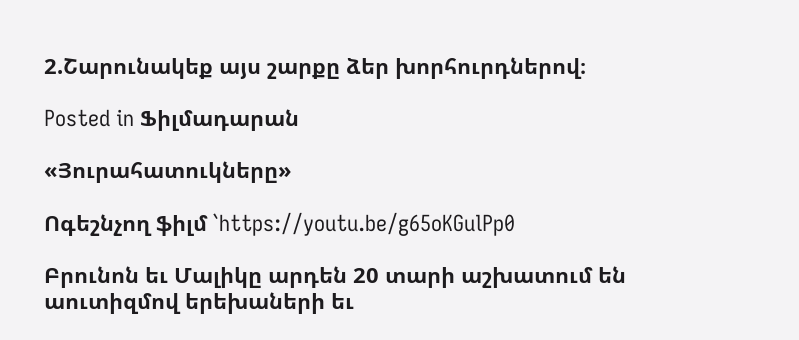2.Շարունակեք այս շարքը ձեր խորհուրդներով։

Posted in Ֆիլմադարան

«Յուրահատուկները»

Ոգեշնչող ֆիլմ `https://youtu.be/g65oKGulPp0

Բրունոն եւ Մալիկը արդեն 20 տարի աշխատում են աուտիզմով երեխաների եւ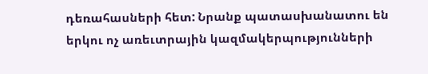դեռահասների հետ: Նրանք պատասխանատու են երկու ոչ առեւտրային կազմակերպությունների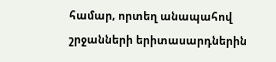համար, որտեղ անապահով շրջանների երիտասարդներին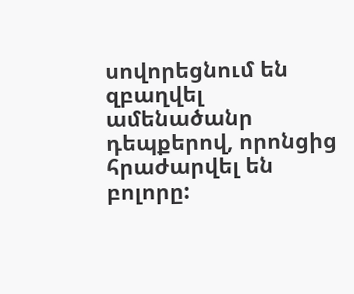սովորեցնում են զբաղվել ամենածանր դեպքերով, որոնցից հրաժարվել են բոլորը: